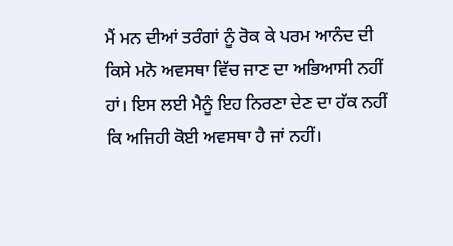ਮੈਂ ਮਨ ਦੀਆਂ ਤਰੰਗਾਂ ਨੂੰ ਰੋਕ ਕੇ ਪਰਮ ਆਨੰਦ ਦੀ ਕਿਸੇ ਮਨੋ ਅਵਸਥਾ ਵਿੱਚ ਜਾਣ ਦਾ ਅਭਿਆਸੀ ਨਹੀਂ ਹਾਂ। ਇਸ ਲਈ ਮੈਨੂੰ ਇਹ ਨਿਰਣਾ ਦੇਣ ਦਾ ਹੱਕ ਨਹੀਂ ਕਿ ਅਜਿਹੀ ਕੋਈ ਅਵਸਥਾ ਹੈ ਜਾਂ ਨਹੀਂ।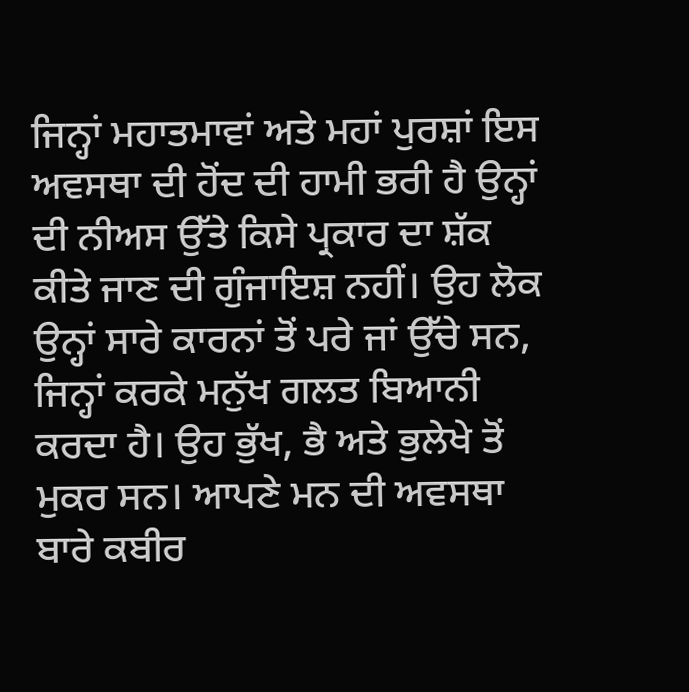ਜਿਨ੍ਹਾਂ ਮਹਾਤਮਾਵਾਂ ਅਤੇ ਮਹਾਂ ਪੁਰਸ਼ਾਂ ਇਸ ਅਵਸਥਾ ਦੀ ਹੋਂਦ ਦੀ ਹਾਮੀ ਭਰੀ ਹੈ ਉਨ੍ਹਾਂ ਦੀ ਨੀਅਸ ਉੱਤੇ ਕਿਸੇ ਪ੍ਰਕਾਰ ਦਾ ਸ਼ੱਕ ਕੀਤੇ ਜਾਣ ਦੀ ਗੁੰਜਾਇਸ਼ ਨਹੀਂ। ਉਹ ਲੋਕ ਉਨ੍ਹਾਂ ਸਾਰੇ ਕਾਰਨਾਂ ਤੋਂ ਪਰੇ ਜਾਂ ਉੱਚੇ ਸਨ, ਜਿਨ੍ਹਾਂ ਕਰਕੇ ਮਨੁੱਖ ਗਲਤ ਬਿਆਨੀ ਕਰਦਾ ਹੈ। ਉਹ ਭੁੱਖ, ਭੈ ਅਤੇ ਭੁਲੇਖੇ ਤੋਂ ਮੁਕਰ ਸਨ। ਆਪਣੇ ਮਨ ਦੀ ਅਵਸਥਾ ਬਾਰੇ ਕਬੀਰ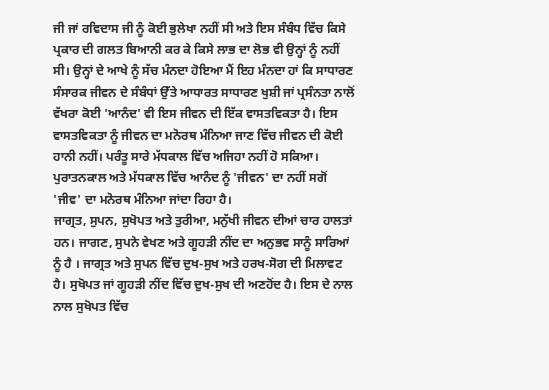ਜੀ ਜਾਂ ਰਵਿਦਾਸ ਜੀ ਨੂੰ ਕੋਈ ਭੁਲੇਖਾ ਨਹੀਂ ਸੀ ਅਤੇ ਇਸ ਸੰਬੰਧ ਵਿੱਚ ਕਿਸੇ ਪ੍ਰਕਾਰ ਦੀ ਗਲਤ ਬਿਆਨੀ ਕਰ ਕੇ ਕਿਸੇ ਲਾਭ ਦਾ ਲੋਭ ਵੀ ਉਨ੍ਹਾਂ ਨੂੰ ਨਹੀਂ ਸੀ। ਉਨ੍ਹਾਂ ਦੇ ਆਖੇ ਨੂੰ ਸੱਚ ਮੰਨਦਾ ਹੋਇਆ ਮੈਂ ਇਹ ਮੰਨਦਾ ਹਾਂ ਕਿ ਸਾਧਾਰਣ ਸੰਸਾਰਕ ਜੀਵਨ ਦੇ ਸੰਬੰਧਾਂ ਉੱਤੇ ਆਧਾਰਤ ਸਾਧਾਰਣ ਖੁਸ਼ੀ ਜਾਂ ਪ੍ਰਸੰਨਤਾ ਨਾਲੋਂ ਵੱਖਰਾ ਕੋਈ 'ਆਨੰਦ' ਵੀ ਇਸ ਜੀਵਨ ਦੀ ਇੱਕ ਵਾਸਤਵਿਕਤਾ ਹੈ। ਇਸ ਵਾਸਤਵਿਕਤਾ ਨੂੰ ਜੀਵਨ ਦਾ ਮਨੋਰਥ ਮੰਨਿਆ ਜਾਣ ਵਿੱਚ ਜੀਵਨ ਦੀ ਕੋਈ ਹਾਨੀ ਨਹੀਂ। ਪਰੰਤੂ ਸਾਰੇ ਮੱਧਕਾਲ ਵਿੱਚ ਅਜਿਹਾ ਨਹੀਂ ਹੋ ਸਕਿਆ। ਪੁਰਾਤਨਕਾਲ ਅਤੇ ਮੱਧਕਾਲ ਵਿੱਚ ਆਨੰਦ ਨੂੰ 'ਜੀਵਨ' ਦਾ ਨਹੀਂ ਸਗੋਂ 'ਜੀਵ' ਦਾ ਮਨੋਰਥ ਮੰਨਿਆ ਜਾਂਦਾ ਰਿਹਾ ਹੈ।
ਜਾਗ੍ਰਤ, ਸੁਪਨ, ਸੁਖੋਪਤ ਅਤੇ ਤੁਰੀਆ, ਮਨੁੱਖੀ ਜੀਵਨ ਦੀਆਂ ਚਾਰ ਹਾਲਤਾਂ ਹਨ। ਜਾਗਣ, ਸੁਪਨੇ ਵੇਖਣ ਅਤੇ ਗੂਹੜੀ ਨੀਂਦ ਦਾ ਅਨੁਭਵ ਸਾਨੂੰ ਸਾਰਿਆਂ ਨੂੰ ਹੈ । ਜਾਗ੍ਰਤ ਅਤੇ ਸੁਪਨ ਵਿੱਚ ਦੁਖ-ਸੁਖ ਅਤੇ ਹਰਖ-ਸੋਗ ਦੀ ਮਿਲਾਵਟ ਹੈ। ਸੁਖੋਪਤ ਜਾਂ ਗੂਹੜੀ ਨੀਂਦ ਵਿੱਚ ਦੁਖ-ਸੁਖ ਦੀ ਅਣਹੋਂਦ ਹੈ। ਇਸ ਦੇ ਨਾਲ ਨਾਲ ਸੁਖੋਪਤ ਵਿੱਚ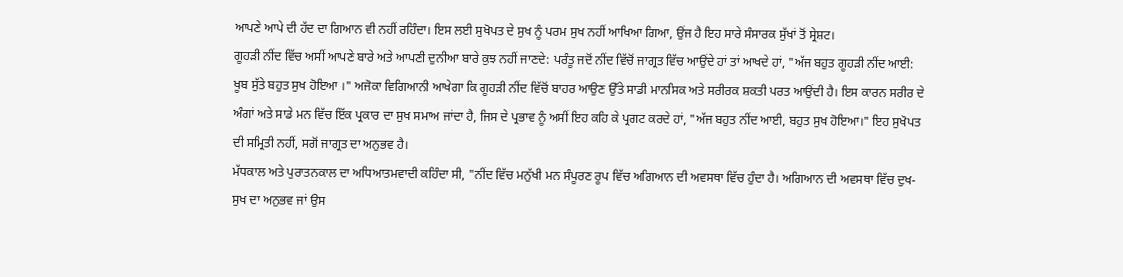ਆਪਣੇ ਆਪੇ ਦੀ ਹੱਦ ਦਾ ਗਿਆਨ ਵੀ ਨਹੀਂ ਰਹਿੰਦਾ। ਇਸ ਲਈ ਸੁਖੋਪਤ ਦੇ ਸੁਖ ਨੂੰ ਪਰਮ ਸੁਖ ਨਹੀਂ ਆਖਿਆ ਗਿਆ, ਉਂਜ ਹੈ ਇਹ ਸਾਰੇ ਸੰਸਾਰਕ ਸੁੱਖਾਂ ਤੋਂ ਸ੍ਰੇਸ਼ਟ।
ਗੂਹੜੀ ਨੀਂਦ ਵਿੱਚ ਅਸੀਂ ਆਪਣੇ ਬਾਰੇ ਅਤੇ ਆਪਣੀ ਦੁਨੀਆ ਬਾਰੇ ਕੁਝ ਨਹੀਂ ਜਾਣਦੇ: ਪਰੰਤੂ ਜਦੋਂ ਨੀਂਦ ਵਿੱਚੋਂ ਜਾਗ੍ਰਤ ਵਿੱਚ ਆਉਂਦੇ ਹਾਂ ਤਾਂ ਆਖਦੇ ਹਾਂ, "ਅੱਜ ਬਹੁਤ ਗੂਹੜੀ ਨੀਂਦ ਆਈ: ਖੂਬ ਸੁੱਤੇ ਬਹੁਤ ਸੁਖ ਹੋਇਆ ।" ਅਜੋਕਾ ਵਿਗਿਆਨੀ ਆਖੇਗਾ ਕਿ ਗੂਹੜੀ ਨੀਂਦ ਵਿੱਚੋਂ ਬਾਹਰ ਆਉਣ ਉੱਤੇ ਸਾਡੀ ਮਾਨਸਿਕ ਅਤੇ ਸਰੀਰਕ ਸ਼ਕਤੀ ਪਰਤ ਆਉਂਦੀ ਹੈ। ਇਸ ਕਾਰਨ ਸਰੀਰ ਦੇ ਅੰਗਾਂ ਅਤੇ ਸਾਡੇ ਮਨ ਵਿੱਚ ਇੱਕ ਪ੍ਰਕਾਰ ਦਾ ਸੁਖ ਸਮਾਅ ਜਾਂਦਾ ਹੈ, ਜਿਸ ਦੇ ਪ੍ਰਭਾਵ ਨੂੰ ਅਸੀਂ ਇਹ ਕਹਿ ਕੇ ਪ੍ਰਗਟ ਕਰਦੇ ਹਾਂ, "ਅੱਜ ਬਹੁਤ ਨੀਂਦ ਆਈ, ਬਹੁਤ ਸੁਖ ਹੋਇਆ।" ਇਹ ਸੁਖੋਪਤ ਦੀ ਸਮ੍ਰਿਤੀ ਨਹੀਂ, ਸਗੋਂ ਜਾਗ੍ਰਤ ਦਾ ਅਨੁਭਵ ਹੈ।
ਮੱਧਕਾਲ ਅਤੇ ਪੁਰਾਤਨਕਾਲ ਦਾ ਅਧਿਆਤਮਵਾਦੀ ਕਹਿੰਦਾ ਸੀ, "ਨੀਂਦ ਵਿੱਚ ਮਨੁੱਖੀ ਮਨ ਸੰਪੂਰਣ ਰੂਪ ਵਿੱਚ ਅਗਿਆਨ ਦੀ ਅਵਸਥਾ ਵਿੱਚ ਹੁੰਦਾ ਹੈ। ਅਗਿਆਨ ਦੀ ਅਵਸਥਾ ਵਿੱਚ ਦੁਖ-ਸੁਖ ਦਾ ਅਨੁਭਵ ਜਾਂ ਉਸ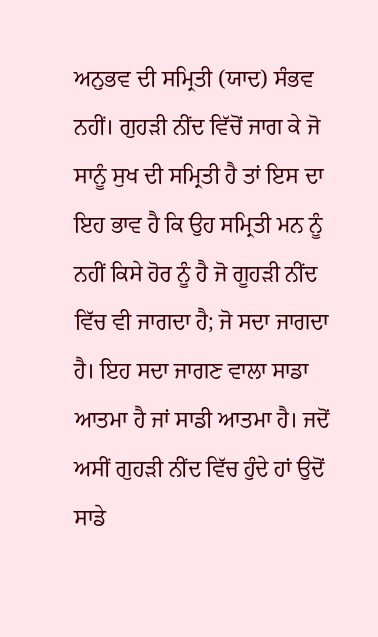ਅਨੁਭਵ ਦੀ ਸਮ੍ਰਿਤੀ (ਯਾਦ) ਸੰਭਵ ਨਹੀਂ। ਗੁਹੜੀ ਨੀਂਦ ਵਿੱਚੋਂ ਜਾਗ ਕੇ ਜੋ ਸਾਨੂੰ ਸੁਖ ਦੀ ਸਮ੍ਰਿਤੀ ਹੈ ਤਾਂ ਇਸ ਦਾ ਇਹ ਭਾਵ ਹੈ ਕਿ ਉਹ ਸਮ੍ਰਿਤੀ ਮਨ ਨੂੰ ਨਹੀਂ ਕਿਸੇ ਹੋਰ ਨੂੰ ਹੈ ਜੋ ਗੂਹੜੀ ਨੀਂਦ ਵਿੱਚ ਵੀ ਜਾਗਦਾ ਹੈ; ਜੋ ਸਦਾ ਜਾਗਦਾ ਹੈ। ਇਹ ਸਦਾ ਜਾਗਣ ਵਾਲਾ ਸਾਡਾ ਆਤਮਾ ਹੈ ਜਾਂ ਸਾਡੀ ਆਤਮਾ ਹੈ। ਜਦੋਂ ਅਸੀਂ ਗੁਹੜੀ ਨੀਂਦ ਵਿੱਚ ਹੁੰਦੇ ਹਾਂ ਉਦੋਂ ਸਾਡੇ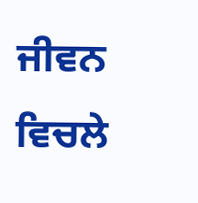ਜੀਵਨ ਵਿਚਲੇ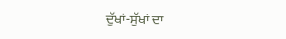ਦੁੱਖਾਂ-ਸੁੱਖਾਂ ਦਾ